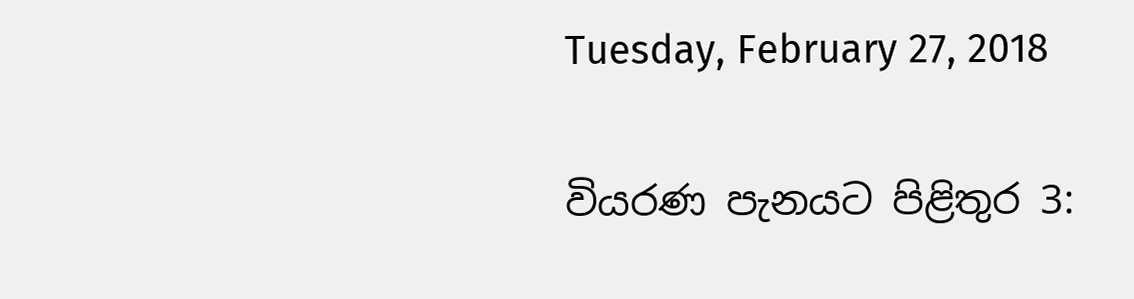Tuesday, February 27, 2018

වියරණ පැනයට පිළිතුර 3: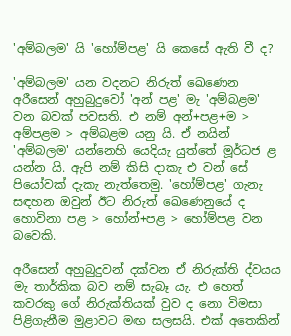'අම්බලම' යි 'හෝම්පළ' යි කෙසේ ඇති වී ද?

'අම්බලම' යන වදනට නිරුත් ඛෙණෙන අරීසෙන් අහුබුදුවෝ 'අන් පළ' මැ 'අම්බළම' වන බවක් පවසති. එ නම් අන්+පළ+ම > අම්පළම > අම්බළම යනු යි. ඒ නයින් 'අම්බලම' යන්නෙහි යෙදියැ යුත්තේ මූර්ධජ ළ යන්න යි. ඇපි නම් කිසි දාකැ එ වන් සේ පියෝවක් දැකැ නැත්තෙමු. 'හෝම්පළ' ගැනැ සඳහන ඔවුන් ඊට නිරුත් ඛෙණෙනුයේ ද හොවිනා පළ > හෝන්+පළ > හෝම්පළ වන බවෙකි.

අරීසෙන් අහුබුදුවන් දක්වන ඒ නිරුක්ති ද්වයය මැ තාර්කික බව නම් සැබෑ යැ. එ හෙත් කවරකු ගේ නිරුක්තියක් වුව ද නො විමසා පිළිගැනීම මුළාවට මඟ සලසයි. එක් අතෙකින්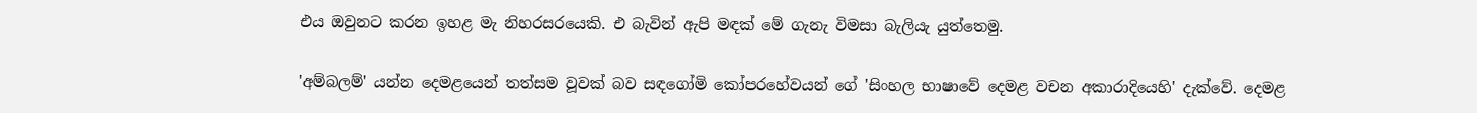එය ඔවුනට කරන ඉහළ මැ නිහරසරයෙකි. එ බැවින් ඇපි මඳක් මේ ගැනැ විමසා බැලියැ යුත්තෙමු.

'අම්බලම්' යන්න දෙමළයෙන් තත්සම වූවක් බව සඳගෝමි කෝපරහේවයන් ගේ 'සිංහල භාෂාවේ දෙමළ වචන අකාරාදියෙහි' දැක්වේ. දෙමළ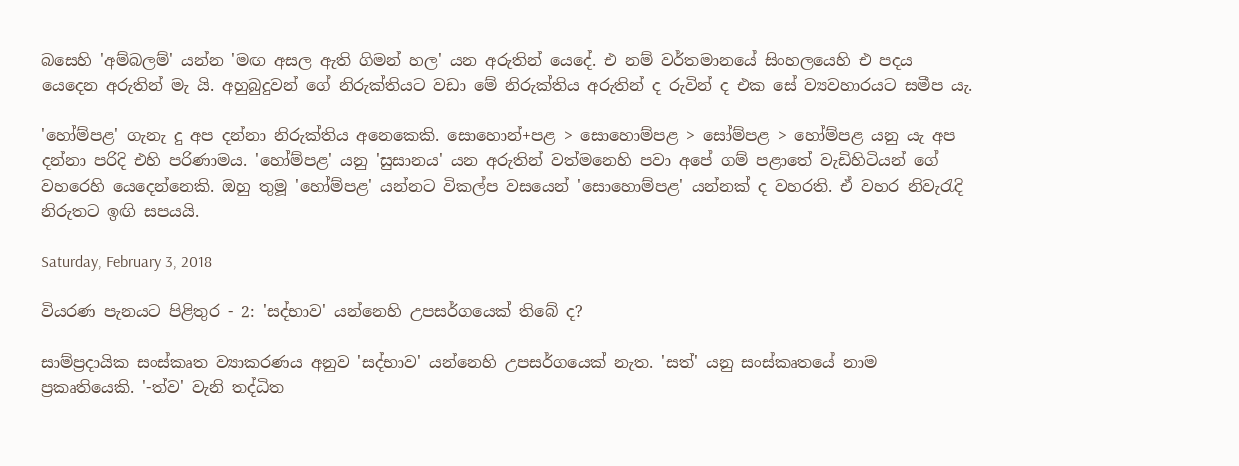බසෙහි 'අම්බලම්' යන්න 'මඟ අසල ඇති ගිමන් හල' යන අරුතින් යෙදේ. එ නම් වර්තමානයේ සිංහලයෙහි එ පදය යෙදෙන අරුතින් මැ යි. අහුබුදුවන් ගේ නිරුක්තියට වඩා මේ නිරුක්තිය අරුතින් ද රුවින් ද එක සේ ව්‍යවහාරයට සමීප යැ.

'හෝම්පළ' ගැනැ දු අප දන්නා නිරුක්තිය අනෙකෙකි. සොහොන්+පළ > සොහොම්පළ > සෝම්පළ > හෝම්පළ යනු යැ අප දන්නා පරිදි එහි පරිණාමය. 'හෝම්පළ' යනු 'සුසානය' යන අරුතින් වත්මනෙහි පවා අපේ ගම් පළාතේ වැඩිහිටියන් ගේ වහරෙහි යෙදෙන්නෙකි. ඔහු තුමූ 'හෝම්පළ' යන්නට විකල්ප වසයෙන් 'සොහොම්පළ' යන්නක් ද වහරති. ඒ වහර නිවැරැදි නිරුතට ඉඟි සපයයි.

Saturday, February 3, 2018

වියරණ පැනයට පිළිතුර - 2: 'සද්භාව' යන්නෙහි උපසර්ගයෙක් තිබේ ද?

සාම්ප්‍රදායික සංස්කෘත ව්‍යාකරණය අනුව 'සද්භාව' යන්නෙහි උපසර්ගයෙක් නැත. 'සත්' යනු සංස්කෘතයේ නාම ප්‍රකෘතියෙකි. '-ත්ව' වැනි තද්ධිත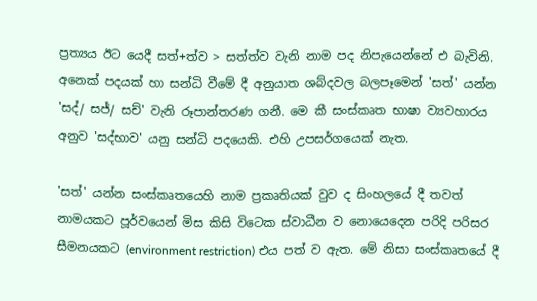ප්‍රත්‍යය ඊට යෙදී සත්+ත්ව > සත්ත්ව වැනි නාම පද නිපැයෙන්නේ එ බැවිනි. අනෙක් පදයක් හා සන්ධි වීමේ දී අනුයාත ශබ්දවල බලපෑමෙන් 'සත්' යන්න 'සද්/ සජ්/ සච්' වැනි රූපාන්තරණ ගනී. මෙ කී සංස්කෘත භාෂා ව්‍යවහාරය අනුව 'සද්භාව' යනු සන්ධි පදයෙකි. එහි උපසර්ගයෙක් නැත.

'සත්' යන්න සංස්කෘතයෙහි නාම ප්‍රකෘතියක් වුව ද සිංහලයේ දී තවත් නාමයකට පූර්වයෙන් මිස කිසි විටෙක ස්වාධීන ව නොයෙදෙන පරිදි පරිසර සීමනයකට (environment restriction) එය පත් ව ඇත. මේ නිසා සංස්කෘතයේ දී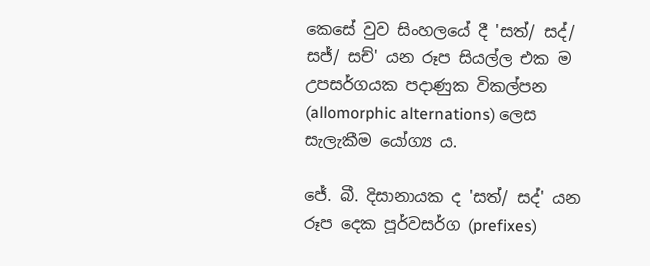කෙසේ වුව සිංහලයේ දී 'සත්/ සද්/ සජ්/ සච්' යන රූප සියල්ල එක ම උපසර්ගයක පදාණුක විකල්පන (allomorphic alternations) ලෙස සැලැකීම යෝග්‍ය ය.

ජේ. බී. දිසානායක ද 'සත්/ සද්' යන රූප දෙක පූර්වසර්ග (prefixes)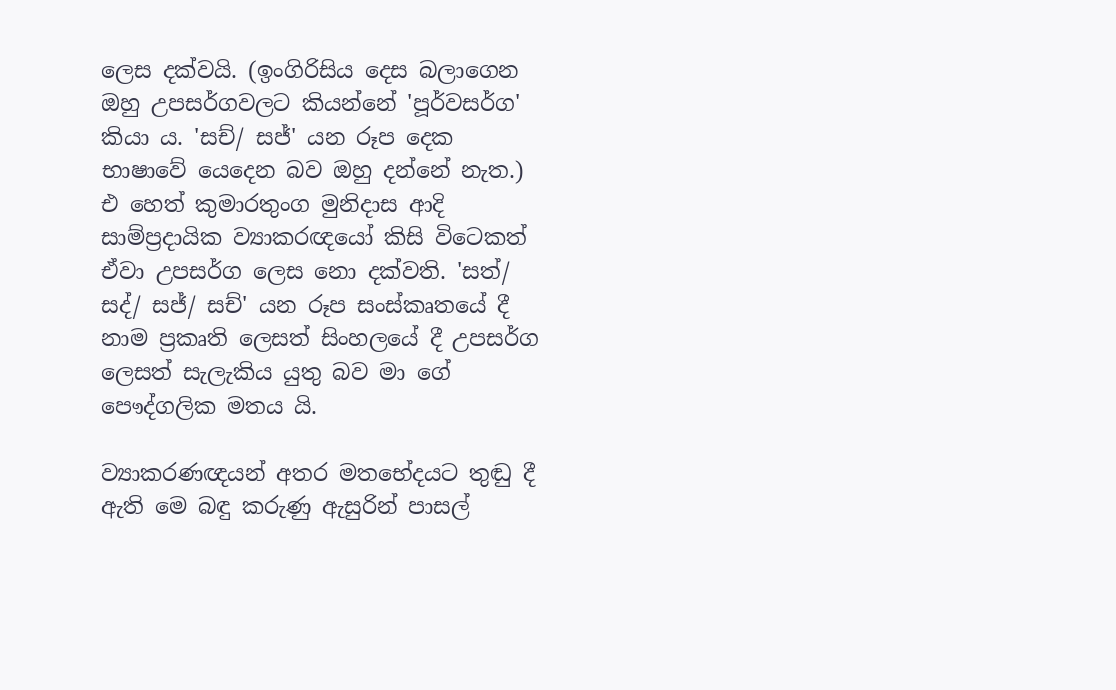ලෙස දක්වයි. (ඉංගිරිසිය දෙස බලාගෙන ඔහු උපසර්ගවලට කියන්නේ 'පූර්වසර්ග' කියා ය. 'සච්/ සජ්' යන රූප දෙක භාෂාවේ යෙදෙන බව ඔහු දන්නේ නැත.) එ හෙත් කුමාරතුංග මුනිදාස ආදි සාම්ප්‍රදායික ව්‍යාකරඥයෝ කිසි විටෙකත් ඒවා උපසර්ග ලෙස නො දක්වති. 'සත්/ සද්/ සජ්/ සච්' යන රූප සංස්කෘතයේ දී නාම ප්‍රකෘති ලෙසත් සිංහලයේ දී උපසර්ග ලෙසත් සැලැකිය යුතු බව මා ගේ පෞද්ගලික මතය යි.

ව්‍යාකරණඥයන් අතර මතභේදයට තුඬු දී ඇති මෙ බඳු කරුණු ඇසුරින් පාසල්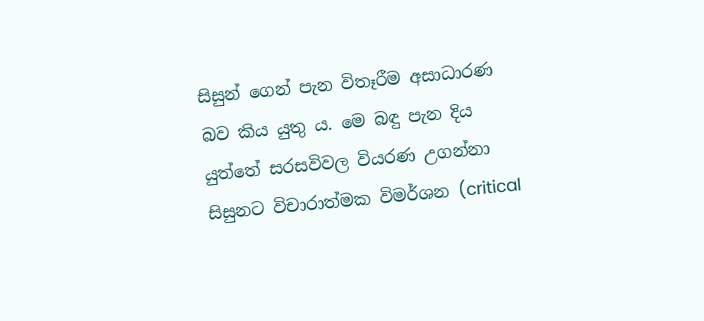සිසුන් ගෙන් පැන විතෑරීම අසාධාරණ බව කිය යුතු ය. මෙ බඳු පැන දිය යුත්තේ සරසවිවල වියරණ උගන්නා සිසුනට විචාරාත්මක විමර්ශන (critical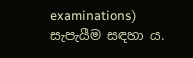examinations) සැපැයීම සඳහා ය.